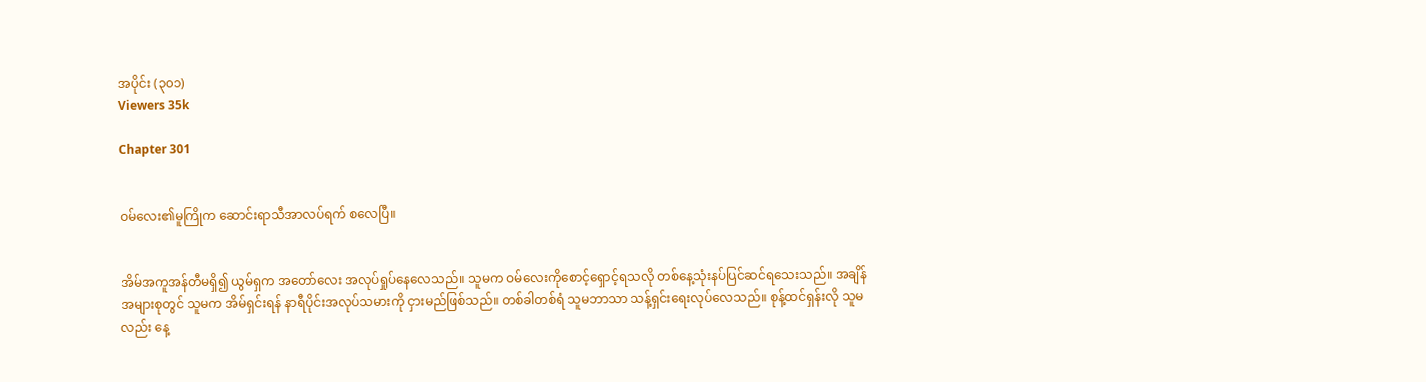အပိုင်း (၃၀၁)
Viewers 35k

Chapter 301


ဝမ်လေး၏မူကြိုက ဆောင်းရာသီအာလပ်ရက် စလေပြီ။


အိမ်အကူအန်တီမရှိ၍ ယွမ်ရှက အတော်လေး အလုပ်ရှုပ်နေလေသည်။ သူမက ဝမ်လေးကိုစောင့်ရှောင့်ရသလို တစ်နေ့သုံးနပ်ပြင်ဆင်ရသေးသည်။ အချိန်အများစုတွင် သူမက အိမ်ရှင်းရန် နာရီပိုင်းအလုပ်သမားကို ငှားမည်ဖြစ်သည်။ တစ်ခါတစ်ရံ သူမဘာသာ သန့်ရှင်းရေးလုပ်လေသည်။ စုန့်ထင်ရှန်းလို သူမလည်း နေ့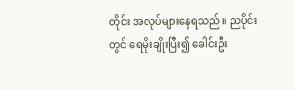တိုင်း အလုပ်များနေရသည်။ ညပိုင်းတွင် ရေမိုးချိုးပြီး၍ ခေါင်းဦး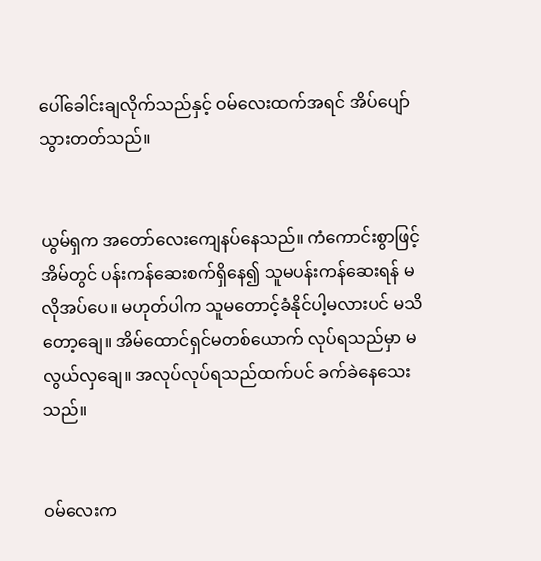ပေါ်ခေါင်းချလိုက်သည်နှင့် ဝမ်လေးထက်အရင် အိပ်ပျော်သွားတတ်သည်။


ယွမ်ရှက အတော်လေးကျေနပ်နေသည်။ ကံကောင်းစွာဖြင့် အိမ်တွင် ပန်းကန်ဆေးစက်ရှိနေ၍ သူမပန်းကန်ဆေးရန် မလိုအပ်ပေ။ မဟုတ်ပါက သူမတောင့်ခံနိုင်ပါ့မလားပင် မသိတော့ချေ။ အိမ်ထောင်ရှင်မတစ်ယောက် လုပ်ရသည်မှာ မလွယ်လှချေ။ အလုပ်လုပ်ရသည်ထက်ပင် ခက်ခဲနေသေးသည်။


ဝမ်လေးက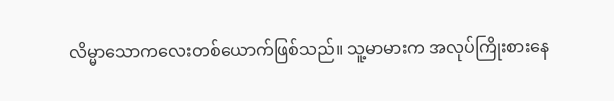လိမ္မာသောကလေးတစ်ယောက်ဖြစ်သည်။ သူ့မာမားက အလုပ်ကြိုးစားနေ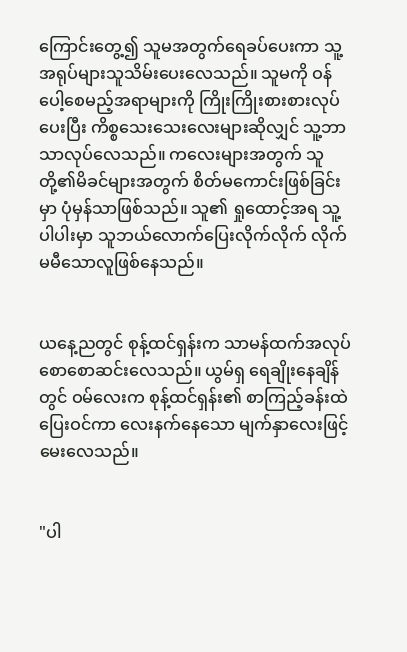ကြောင်းတွေ့၍ သူမအတွက်ရေခပ်ပေးကာ သူ့အရုပ်များသူသိမ်းပေးလေသည်။ သူမကို ဝန်ပေါ့စေမည့်အရာများကို ကြိုးကြိုးစားစားလုပ်ပေးပြီး ကိစ္စသေးသေးလေးများဆိုလျှင် သူ့ဘာသာလုပ်လေသည်။ ကလေးများအတွက် သူတို့၏မိခင်များအတွက် စိတ်မကောင်းဖြစ်ခြင်းမှာ ပုံမှန်သာဖြစ်သည်။ သူ၏ ရှုထောင့်အရ သူ့ပါပါးမှာ သူဘယ်လောက်ပြေးလိုက်လိုက် လိုက်မမီသောလူဖြစ်နေသည်။


ယနေ့ညတွင် စုန့်ထင်ရှန်းက သာမန်ထက်အလုပ်စောစောဆင်းလေသည်။ ယွမ်ရှ ရေချိုးနေချိန်တွင် ဝမ်လေးက စုန့်ထင်ရှန်း၏ စာကြည့်ခန်းထဲပြေးဝင်ကာ လေးနက်နေသော မျက်နှာလေးဖြင့်မေးလေသည်။


"ပါ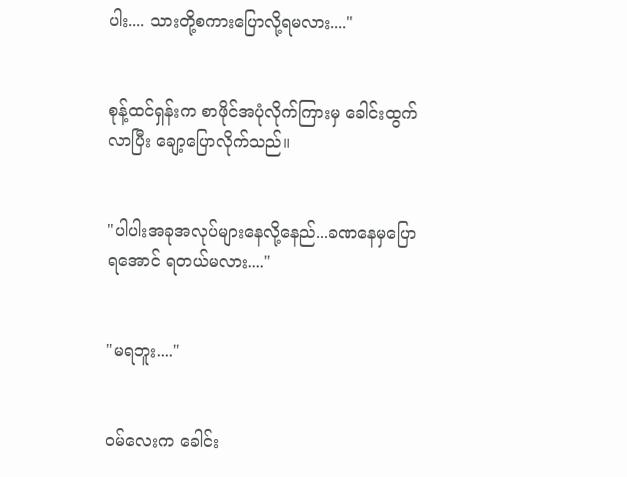ပါး.... သားတို့စကားပြောလို့ရမလား...."


စုန့်ထင်ရှန်းက စာဖိုင်အပုံလိုက်ကြားမှ ခေါင်းထွက်လာပြီး ချော့ပြောလိုက်သည်။


"ပါပါးအခုအလုပ်များနေလို့နေည်...ခဏနေမှပြောရအောင် ရတယ်မလား...."


"မရဘူး...."


ဝမ်လေးက ခေါင်း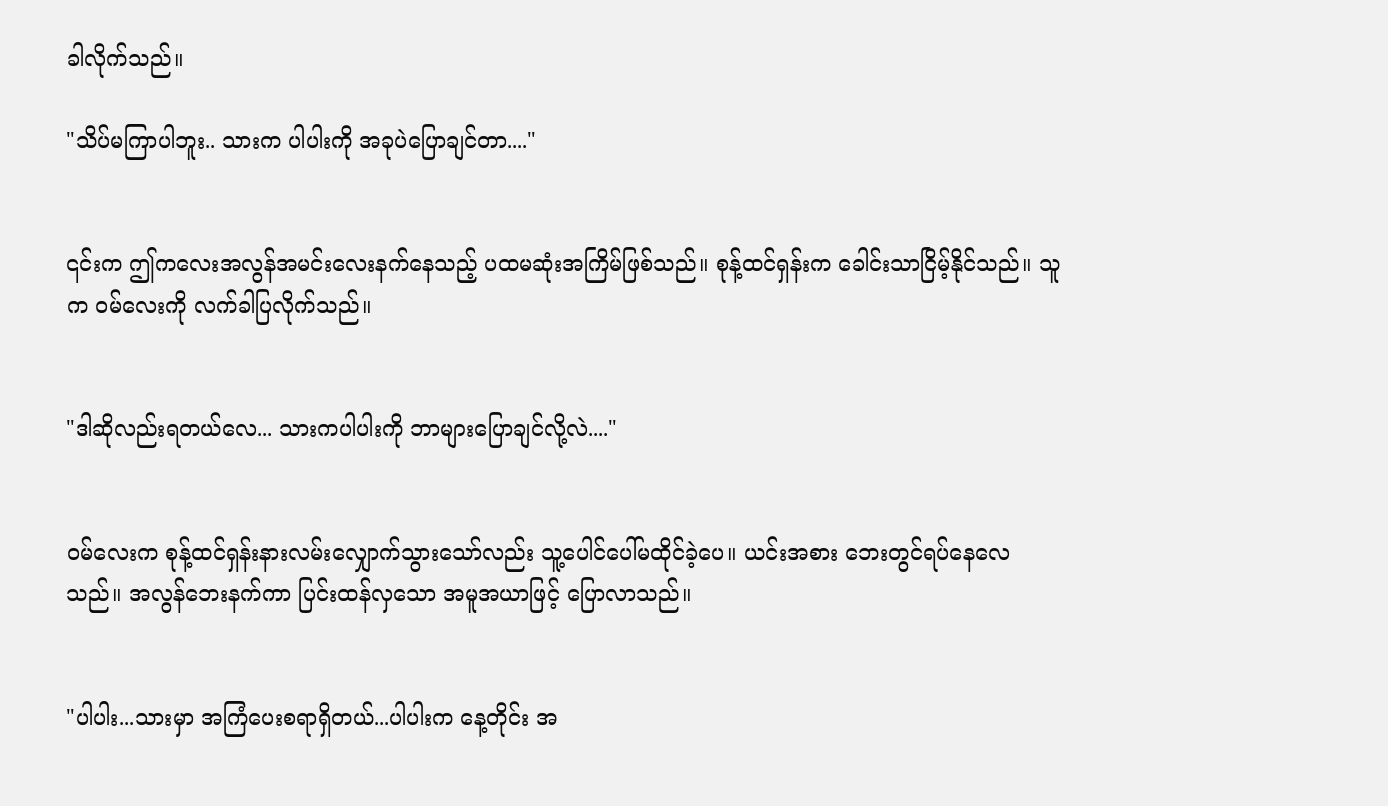ခါလိုက်သည်။

"သိပ်မကြာပါဘူး.. သားက ပါပါးကို အခုပဲပြောချင်တာ...."


၎င်းက ဤကလေးအလွန်အမင်းလေးနက်နေသည့် ပထမဆုံးအကြိမ်ဖြစ်သည်။ စုန့်ထင်ရှန်းက ခေါင်းသာငြိမ့်နိုင်သည်။ သူက ဝမ်လေးကို လက်ခါပြလိုက်သည်။


"ဒါဆိုလည်းရတယ်လေ... သားကပါပါးကို ဘာများပြောချင်လို့လဲ...."


ဝမ်လေးက စုန့်ထင်ရှန်းနားလမ်းလျှောက်သွားသော်လည်း သူ့ပေါင်ပေါ်မထိုင်ခဲ့ပေ။ ယင်းအစား ဘေးတွင်ရပ်နေလေသည်။ အလွန်ဘေးနက်ကာ ပြင်းထန်လှသော အမူအယာဖြင့် ပြောလာသည်။


"ပါပါး...သားမှာ အကြံပေးစရာရှိတယ်...ပါပါးက နေ့တိုင်း အ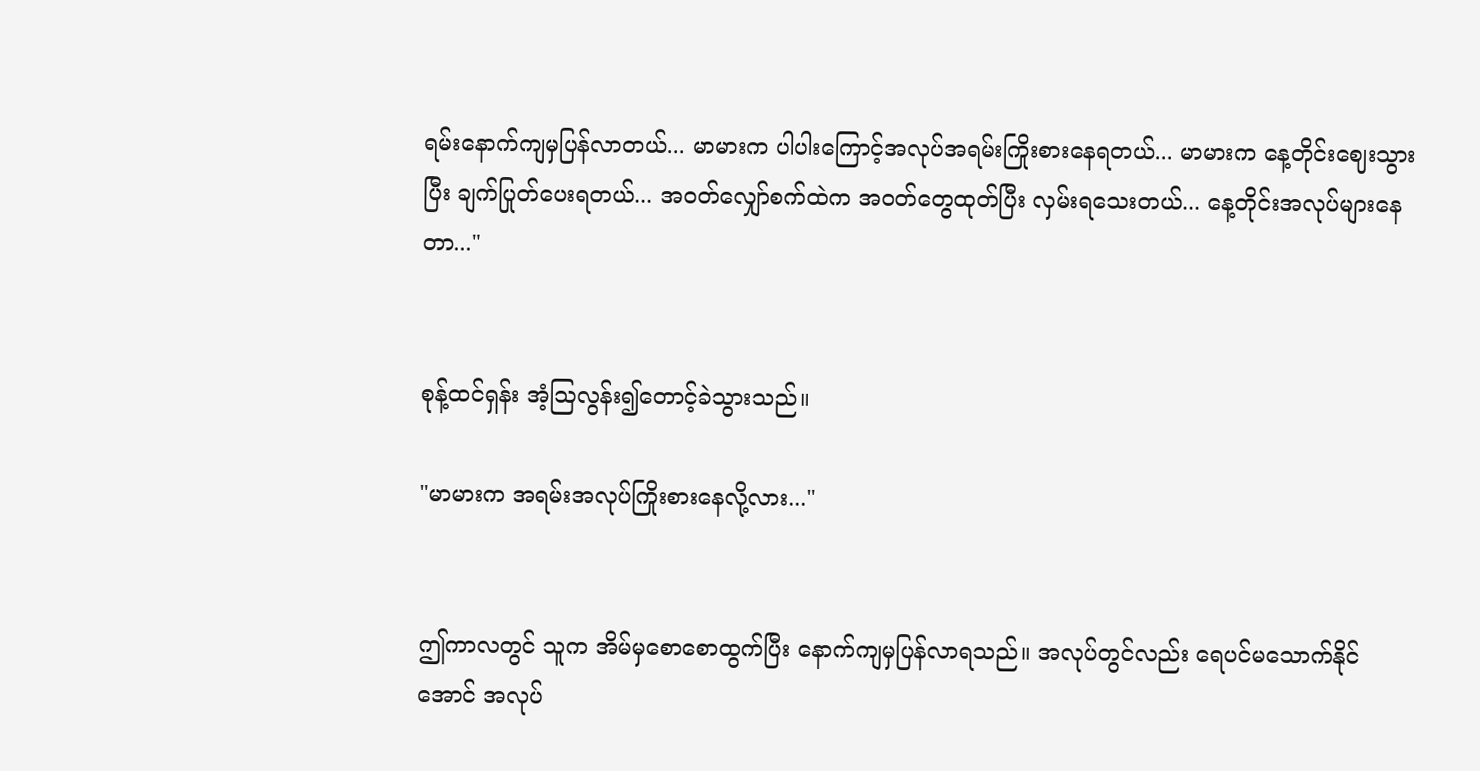ရမ်းနောက်ကျမှပြန်လာတယ်... မာမားက ပါပါးကြောင့်အလုပ်အရမ်းကြိုးစားနေရတယ်... မာမားက နေ့တိုင်းဈေးသွားပြီး ချက်ပြုတ်ပေးရတယ်... အဝတ်လျှော်စက်ထဲက အဝတ်တွေထုတ်ပြီး လှမ်းရသေးတယ်... နေ့တိုင်းအလုပ်များနေတာ..."


စုန့်ထင်ရှန်း အံ့ဩလွန်း၍တောင့်ခဲသွားသည်။

"မာမားက အရမ်းအလုပ်ကြိုးစားနေလို့လား..."


ဤကာလတွင် သူက အိမ်မှစောစောထွက်ပြီး နောက်ကျမှပြန်လာရသည်။ အလုပ်တွင်လည်း ရေပင်မသောက်နိုင်အောင် အလုပ်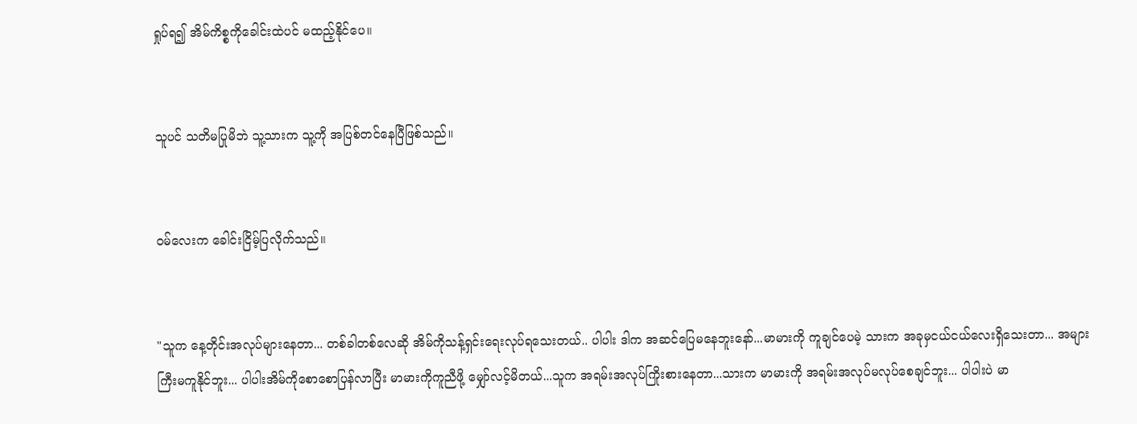ရှုပ်ရ၍ အိမ်ကိစ္စကိုခေါင်းထဲပင် မထည့်နိုင်ပေ။


သူပင် သတိမပြုမိဘဲ သူ့သားက သူ့ကို အပြစ်တင်နေပြီဖြစ်သည်။


ဝမ်လေးက ခေါင်းငြိမ့်ပြလိုက်သည်။


"သူက နေ့တိုင်းအလုပ်များနေတာ... တစ်ခါတစ်လေဆို အိမ်ကိုသန့်ရှင်းရေးလုပ်ရသေးတယ်.. ပါပါး ဒါက အဆင်ပြေမနေဘူးနော်...မာမားကို ကူချင်ပေမဲ့ သားက အခုမှငယ်ငယ်လေးရှိသေးတာ... အများကြီးမကူနိုင်ဘူး... ပါပါးအိမ်ကိုစောစောပြန်လာပြီး မာမားကိုကူညီဖို့ မျှော်လင့်မိတယ်...သူက အရမ်းအလုပ်ကြိုးစားနေတာ...သားက မာမားကို အရမ်းအလုပ်မလုပ်စေချင်ဘူး... ပါပါးပဲ မာ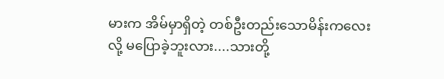မားက အိမ်မှာရှိတဲ့ တစ်ဦးတည်းသောမိန်းကလေးလို့ မပြောခဲ့ဘူးလား....သားတို့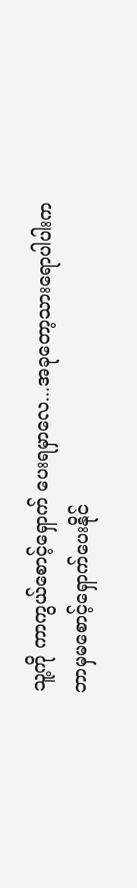သူ့ကို ကာကွယ်စောင့်ရှောက် ပေးရမှာလေ...အခုတော့သားရောပါပါးက ဘာမှမစောင့်ရှောက်ပေးနိုင်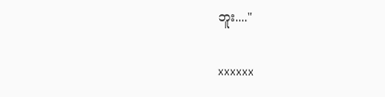ဘူး...."


xxxxxx